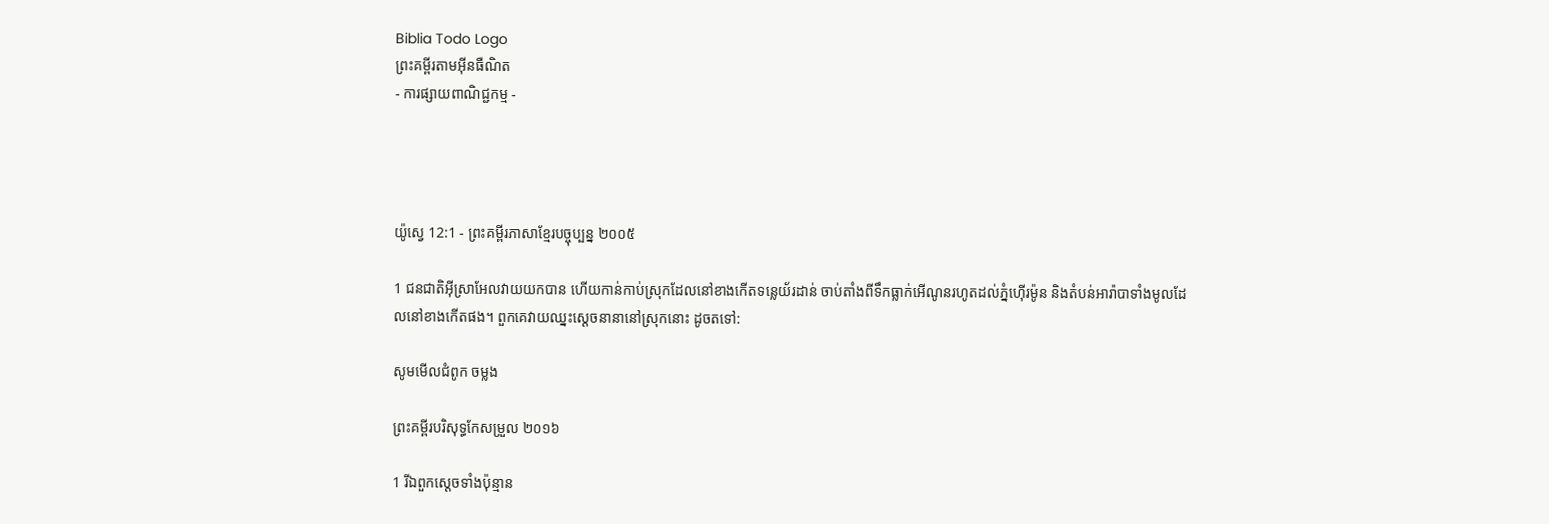Biblia Todo Logo
ព្រះគម្ពីរតាមអ៊ីនធឺណិត
- ការផ្សាយពាណិជ្ជកម្ម -




យ៉ូស្វេ 12:1 - ព្រះគម្ពីរភាសាខ្មែរបច្ចុប្បន្ន ២០០៥

1 ជន‌ជាតិអ៊ីស្រា‌អែលវាយយកបាន ហើយកាន់កាប់ស្រុកដែលនៅខាងកើតទន្លេយ័រដាន់ ចាប់តាំងពីទឹកធ្លាក់អើ‌ណូនរហូតដល់ភ្នំហ៊ើរ‌ម៉ូន និងតំបន់អារ៉ាបាទាំងមូលដែលនៅខាងកើតផង។ ពួកគេវាយឈ្នះស្ដេចនានានៅស្រុកនោះ ដូចតទៅ:

សូមមើលជំពូក ចម្លង

ព្រះគម្ពីរបរិសុទ្ធកែសម្រួល ២០១៦

1 រីឯពួកស្តេចទាំងប៉ុន្មាន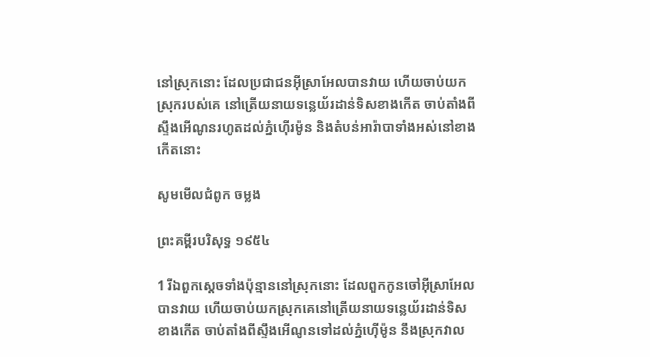នៅស្រុកនោះ ដែលប្រជា‌ជនអ៊ីស្រា‌អែលបានវាយ ហើយចាប់យកស្រុករបស់គេ នៅត្រើយនាយទន្លេយ័រដាន់ទិសខាងកើត ចាប់តាំងពីស្ទឹងអើណូនរហូតដល់ភ្នំហ៊ើរម៉ូន និងតំបន់អារ៉ាបាទាំងអស់នៅខាងកើតនោះ

សូមមើលជំពូក ចម្លង

ព្រះគម្ពីរបរិសុទ្ធ ១៩៥៤

1 រីឯពួកស្តេចទាំងប៉ុន្មាននៅស្រុកនោះ ដែលពួកកូនចៅអ៊ីស្រាអែលបានវាយ ហើយចាប់យកស្រុកគេនៅត្រើយនាយទន្លេយ័រដាន់ទិសខាងកើត ចាប់តាំងពីស្ទឹងអើណូនទៅដល់ភ្នំហ៊ើម៉ូន នឹងស្រុកវាល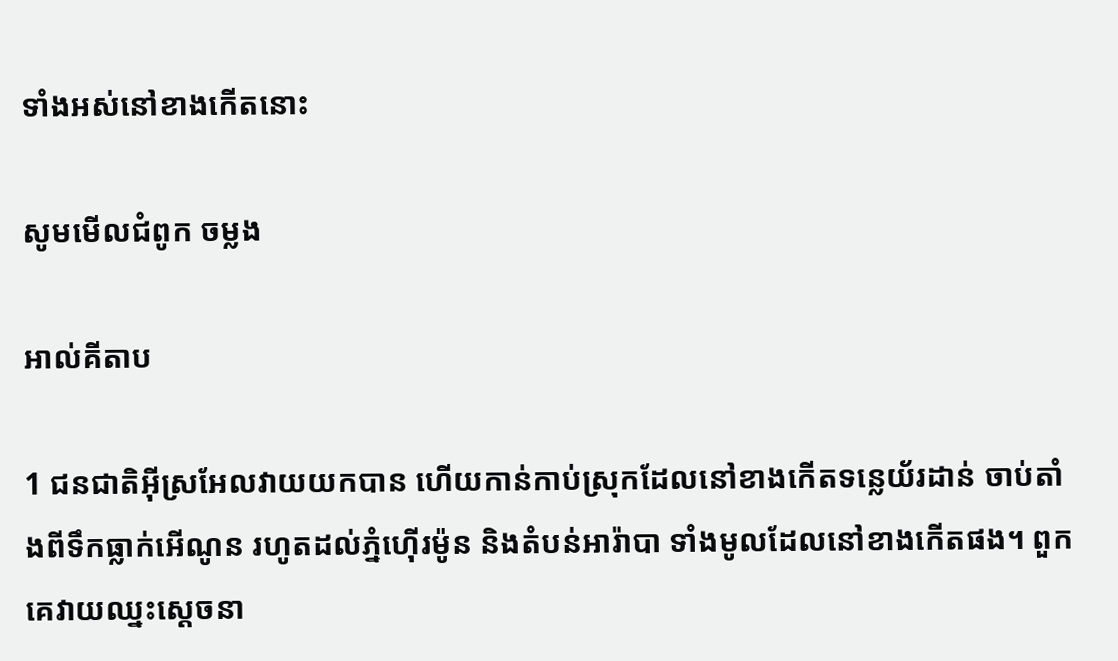ទាំងអស់នៅខាងកើតនោះ

សូមមើលជំពូក ចម្លង

អាល់គីតាប

1 ជន‌ជាតិអ៊ីស្រ‌អែលវាយយកបាន ហើយកាន់កាប់ស្រុកដែលនៅខាងកើតទន្លេយ័រដាន់ ចាប់តាំងពីទឹកធ្លាក់អើណូន រហូតដល់ភ្នំហ៊ើរម៉ូន និងតំបន់អារ៉ាបា ទាំងមូលដែលនៅខាងកើតផង។ ពួកគេវាយឈ្នះស្តេចនា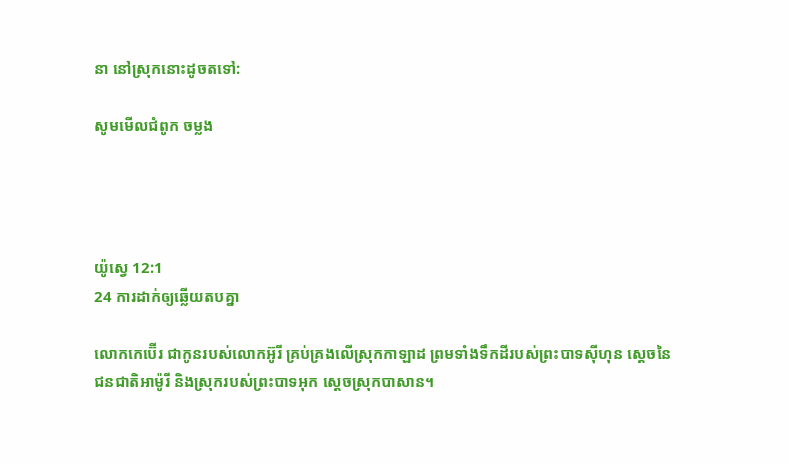នា នៅស្រុកនោះដូចតទៅ:

សូមមើលជំពូក ចម្លង




យ៉ូស្វេ 12:1
24 ការដាក់ឲ្យឆ្លើយតបគ្នា

លោកកេ‌ប៊ើរ ជាកូនរបស់លោកអ៊ូរី គ្រប់‌គ្រងលើស្រុកកាឡាដ ព្រមទាំងទឹកដីរបស់ព្រះ‌បាទស៊ីហុន ស្ដេចនៃជន‌ជាតិអាម៉ូរី និងស្រុករបស់ព្រះបាទអុក ស្ដេចស្រុកបាសាន។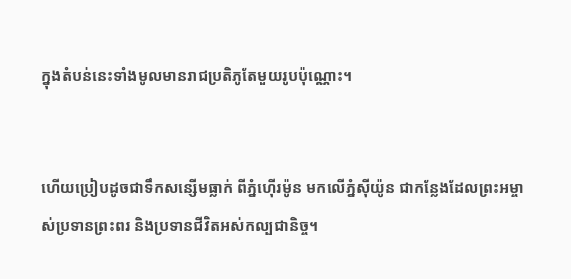ក្នុងតំបន់នេះទាំងមូលមានរាជប្រតិភូតែមួយរូបប៉ុណ្ណោះ។


ហើយប្រៀបដូចជាទឹកសន្សើមធ្លាក់ ពីភ្នំហ៊ើរ‌ម៉ូន មកលើភ្នំស៊ីយ៉ូន ជាកន្លែងដែលព្រះ‌អម្ចាស់ប្រទានព្រះ‌ពរ និងប្រទានជីវិតអស់‌កល្បជានិច្ច។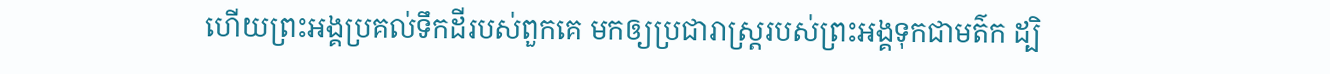ហើយព្រះអង្គប្រគល់ទឹកដីរបស់ពួកគេ មកឲ្យប្រជា‌រាស្ត្ររបស់ព្រះអង្គទុកជាមត៌ក ដ្បិ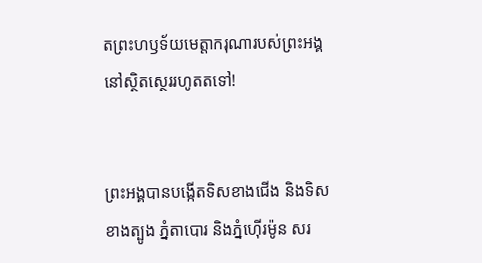តព្រះ‌ហឫទ័យមេត្តា‌ករុណារបស់ព្រះអង្គ នៅស្ថិត‌ស្ថេររហូតតទៅ!


ព្រះអង្គបានបង្កើតទិសខាងជើង និងទិសខាងត្បូង ភ្នំតាបោរ និងភ្នំហ៊ើរ‌ម៉ូន សរ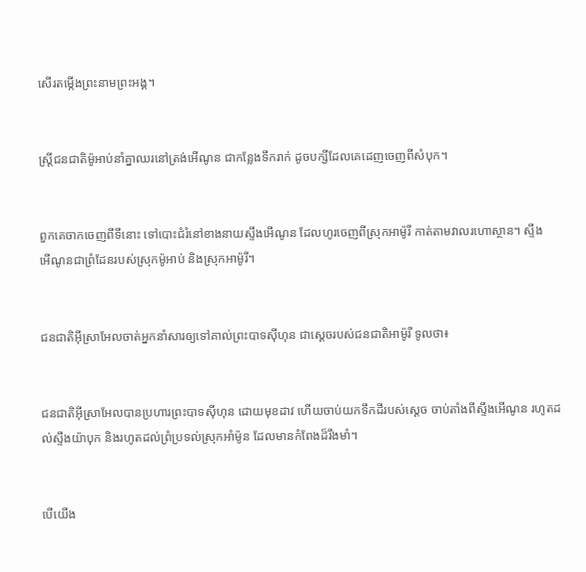សើរតម្កើងព្រះ‌នាមព្រះអង្គ។


ស្ត្រីជន‌ជាតិម៉ូអាប់នាំគ្នាឈរនៅត្រង់អើ‌ណូន ជាកន្លែងទឹករាក់ ដូចបក្សីដែលគេដេញចេញពីសំបុក។


ពួកគេចាកចេញពីទីនោះ ទៅបោះជំរំនៅខាងនាយស្ទឹងអើ‌ណូន ដែលហូរចេញពីស្រុកអាម៉ូរី កាត់តាមវាលរហោ‌ស្ថាន។ ស្ទឹងអើ‌ណូនជាព្រំ‌ដែនរបស់ស្រុកម៉ូអាប់ និងស្រុកអាម៉ូរី។


ជន‌ជាតិអ៊ីស្រា‌អែលចាត់អ្នកនាំសារឲ្យទៅគាល់ព្រះ‌បាទស៊ីហុន ជាស្ដេចរបស់ជន‌ជាតិអាម៉ូរី ទូលថា៖


ជន‌ជាតិអ៊ីស្រា‌អែលបានប្រហារព្រះ‌បាទស៊ីហុន ដោយមុខដាវ ហើយចាប់យកទឹកដីរបស់ស្ដេច ចាប់តាំងពីស្ទឹងអើ‌ណូន រហូតដល់ស្ទឹងយ៉ាបុក និងរហូតដល់ព្រំ‌ប្រទល់ស្រុកអាំម៉ូន ដែលមានកំពែងដ៏រឹង‌មាំ។


បើយើង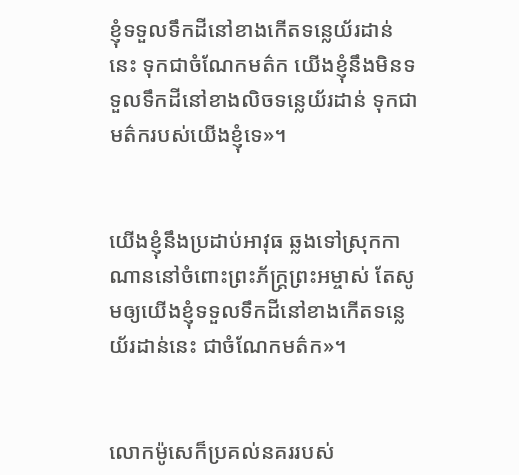ខ្ញុំទទួលទឹកដីនៅខាងកើតទន្លេយ័រដាន់នេះ ទុកជាចំណែកមត៌ក យើងខ្ញុំនឹងមិនទទួលទឹកដីនៅខាងលិចទន្លេយ័រដាន់ ទុកជាមត៌ករបស់យើងខ្ញុំទេ»។


យើងខ្ញុំនឹងប្រដាប់អាវុធ ឆ្លងទៅស្រុកកាណាននៅចំពោះព្រះ‌ភ័ក្ត្រព្រះ‌អម្ចាស់ តែសូមឲ្យយើងខ្ញុំទទួលទឹកដីនៅខាងកើតទន្លេយ័រដាន់នេះ ជាចំណែកមត៌ក»។


លោកម៉ូសេក៏ប្រគល់នគររបស់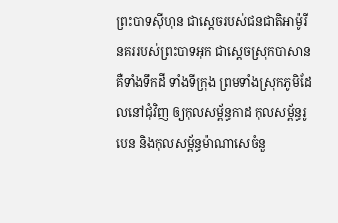ព្រះ‌បាទស៊ីហុន ជាស្ដេចរបស់ជន‌ជាតិអាម៉ូរី នគររបស់ព្រះ‌បាទអុក ជាស្ដេចស្រុកបាសាន គឺទាំងទឹកដី ទាំងទីក្រុង ព្រមទាំងស្រុកភូមិដែលនៅជុំ‌វិញ ឲ្យកុល‌សម្ព័ន្ធកាដ កុល‌សម្ព័ន្ធរូបេន និងកុល‌សម្ព័ន្ធម៉ាណា‌សេចំនួ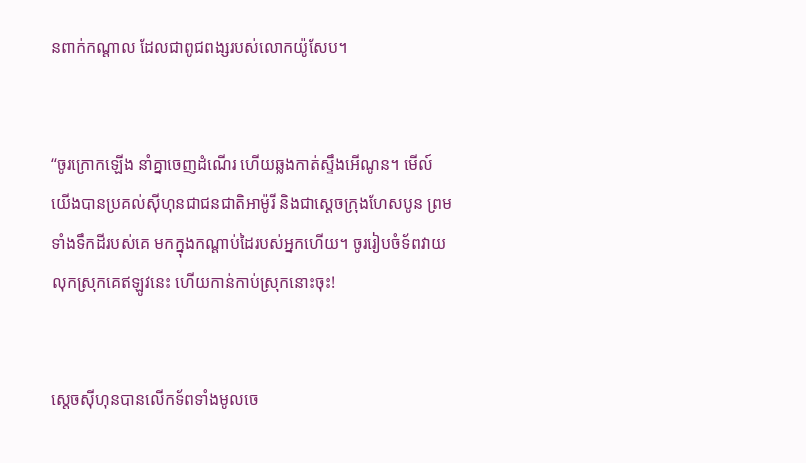នពាក់កណ្ដាល ដែលជាពូជ‌ពង្សរបស់លោកយ៉ូសែប។


“ចូរក្រោកឡើង នាំគ្នាចេញដំណើរ ហើយឆ្លងកាត់ស្ទឹងអើ‌ណូន។ មើល៍ យើងបានប្រគល់ស៊ីហុនជាជន‌ជាតិអាម៉ូរី និងជាស្ដេចក្រុងហែស‌បូន ព្រមទាំងទឹកដីរបស់គេ មកក្នុងកណ្ដាប់ដៃរបស់អ្នកហើយ។ ចូររៀបចំទ័ពវាយលុកស្រុកគេឥឡូវនេះ ហើយកាន់កាប់ស្រុកនោះចុះ!


ស្ដេចស៊ីហុនបានលើកទ័ពទាំងមូលចេ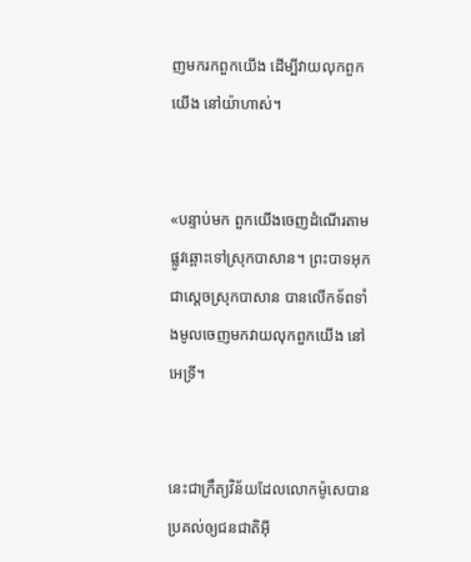ញមករកពួកយើង ដើម្បីវាយលុកពួកយើង នៅយ៉ាហាស់។


«បន្ទាប់មក ពួកយើងចេញដំណើរតាមផ្លូវឆ្ពោះទៅស្រុកបាសាន។ ព្រះ‌បាទអុក ជាស្ដេចស្រុកបាសាន បានលើកទ័ពទាំងមូលចេញមកវាយលុកពួកយើង នៅអេទ្រី។


នេះជាក្រឹត្យ‌វិន័យដែលលោកម៉ូសេបានប្រគល់ឲ្យជន‌ជាតិអ៊ី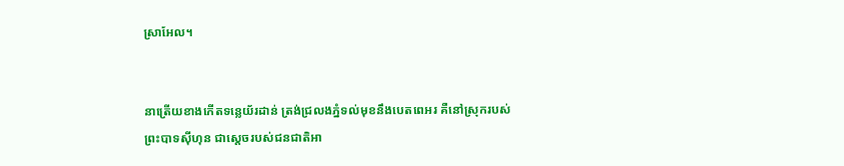ស្រា‌អែល។


នាត្រើយខាងកើតទន្លេយ័រដាន់ ត្រង់ជ្រលងភ្នំទល់មុខនឹងបេត‌ពេ‌អរ គឺនៅស្រុករបស់ព្រះ‌បាទស៊ីហុន ជាស្ដេចរបស់ជន‌ជាតិអា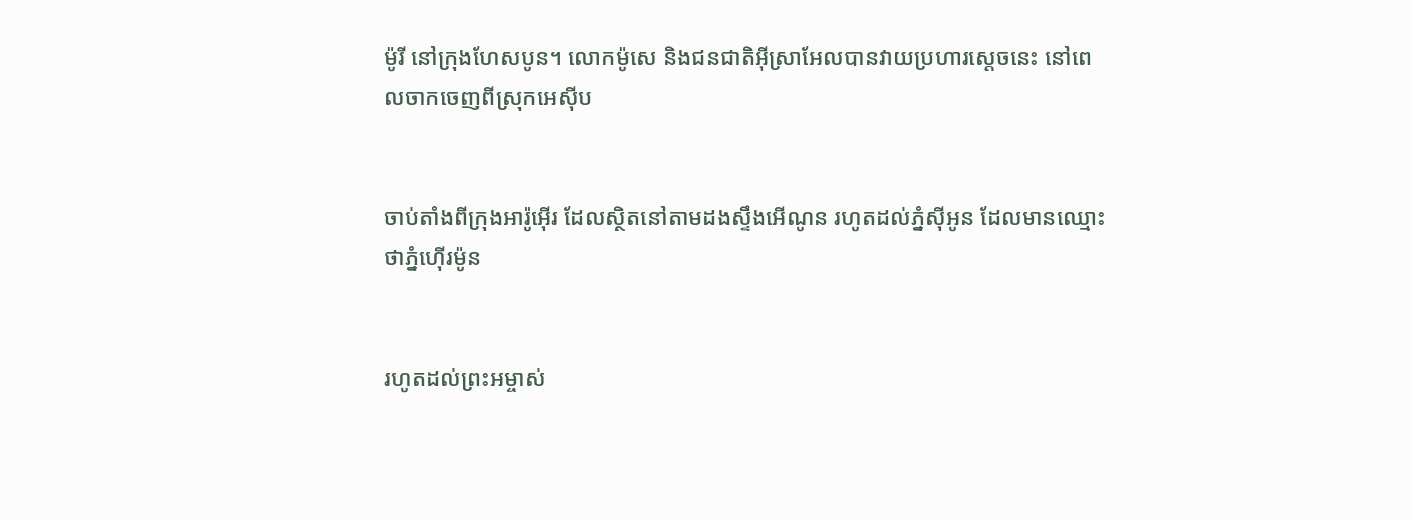ម៉ូរី នៅក្រុងហែស‌បូន។ លោកម៉ូសេ និងជន‌ជាតិអ៊ីស្រា‌អែលបានវាយប្រហារស្ដេចនេះ នៅពេលចាកចេញពីស្រុកអេស៊ីប


ចាប់តាំងពីក្រុងអារ៉ូ‌អ៊ើរ ដែលស្ថិតនៅតាមដងស្ទឹងអើ‌ណូន រហូតដល់ភ្នំស៊ីអូន ដែលមានឈ្មោះថាភ្នំហ៊ើរ‌ម៉ូន


រហូតដល់ព្រះ‌អម្ចាស់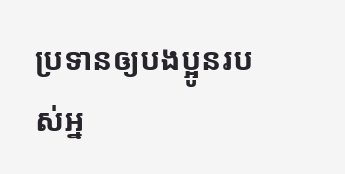ប្រទានឲ្យបងប្អូនរបស់អ្ន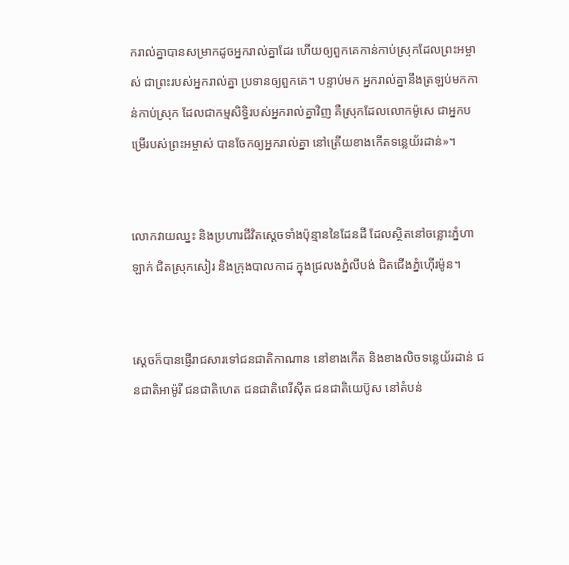ករាល់គ្នាបានសម្រាកដូចអ្នករាល់គ្នាដែរ ហើយឲ្យពួកគេកាន់កាប់ស្រុកដែលព្រះ‌អម្ចាស់ ជាព្រះរបស់អ្នករាល់គ្នា ប្រទានឲ្យពួកគេ។ បន្ទាប់មក អ្នករាល់គ្នានឹងត្រឡប់មកកាន់កាប់ស្រុក ដែលជាកម្មសិទ្ធិរបស់អ្នករាល់គ្នាវិញ គឺស្រុកដែលលោកម៉ូសេ ជាអ្នកបម្រើរបស់ព្រះ‌អម្ចាស់ បានចែកឲ្យអ្នករាល់គ្នា នៅត្រើយខាងកើតទន្លេយ័រដាន់»។


លោកវាយឈ្នះ និងប្រហារជីវិតស្ដេចទាំងប៉ុន្មាននៃដែនដី ដែលស្ថិតនៅចន្លោះភ្នំហាឡាក់ ជិតស្រុកសៀរ និងក្រុងបាល‌កាដ ក្នុងជ្រលងភ្នំលីបង់ ជិតជើងភ្នំហ៊ើរ‌ម៉ូន។


ស្ដេចក៏បានផ្ញើរាជ‌សារទៅជន‌ជាតិកាណាន នៅខាងកើត និងខាងលិចទន្លេយ័រដាន់ ជន‌ជាតិអាម៉ូរី ជន‌ជាតិហេត ជន‌ជាតិពេរី‌ស៊ីត ជន‌ជាតិយេប៊ូស នៅតំបន់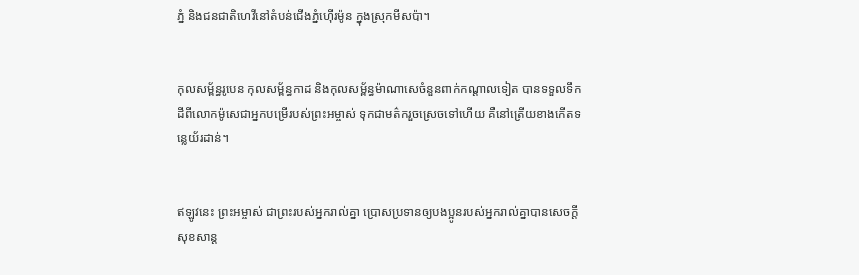ភ្នំ និងជន‌ជាតិហេវីនៅតំបន់ជើងភ្នំហ៊ើរ‌ម៉ូន ក្នុងស្រុកមីសប៉ា។


កុល‌សម្ព័ន្ធរូបេន កុល‌សម្ព័ន្ធកាដ និងកុល‌សម្ព័ន្ធម៉ាណា‌សេចំនួនពាក់កណ្ដាលទៀត បានទទួលទឹកដីពីលោកម៉ូសេជាអ្នកបម្រើរបស់ព្រះ‌អម្ចាស់ ទុកជាមត៌ករួចស្រេចទៅហើយ គឺនៅត្រើយខាងកើតទន្លេយ័រដាន់។


ឥឡូវនេះ ព្រះ‌អម្ចាស់ ជាព្រះរបស់អ្នករាល់គ្នា ប្រោសប្រទានឲ្យបងប្អូនរបស់អ្នករាល់គ្នាបានសេចក្ដីសុខ‌សាន្ត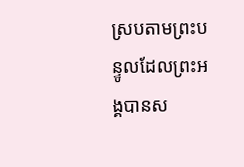ស្របតាមព្រះ‌បន្ទូលដែលព្រះអង្គបានស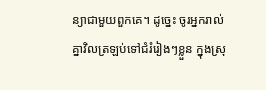ន្យាជាមួយពួកគេ។ ដូច្នេះ ចូរអ្នករាល់គ្នាវិលត្រឡប់ទៅជំរំរៀងៗខ្លួន ក្នុងស្រុ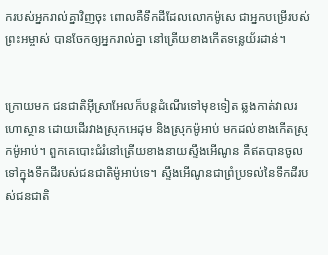ករបស់អ្នករាល់គ្នាវិញចុះ ពោលគឺទឹកដីដែលលោកម៉ូសេ ជាអ្នកបម្រើរបស់ព្រះ‌អម្ចាស់ បានចែកឲ្យអ្នករាល់គ្នា នៅត្រើយខាងកើតទន្លេយ័រដាន់។


ក្រោយមក ជន‌ជាតិអ៊ីស្រា‌អែលក៏បន្តដំណើរទៅមុខទៀត ឆ្លងកាត់វាលរហោ‌ស្ថាន ដោយដើរវាងស្រុកអេដុម និងស្រុកម៉ូអាប់ មកដល់ខាងកើតស្រុកម៉ូអាប់។ ពួកគេបោះជំរំនៅត្រើយខាងនាយស្ទឹងអើ‌ណូន គឺឥតបានចូលទៅក្នុងទឹកដីរបស់ជន‌ជាតិម៉ូអាប់ទេ។ ស្ទឹងអើ‌ណូនជាព្រំ‌ប្រទល់នៃទឹកដីរបស់ជន‌ជាតិ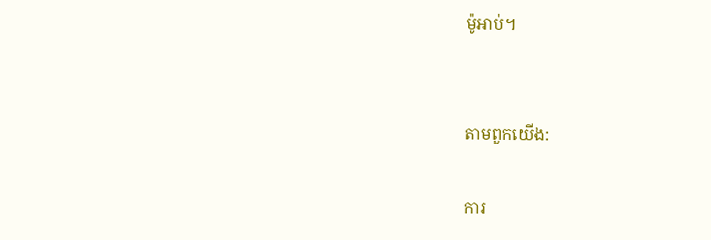ម៉ូអាប់។


តាមពួកយើង:

ការ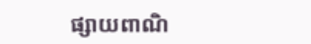ផ្សាយពាណិ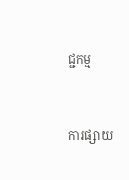ជ្ជកម្ម


ការផ្សាយ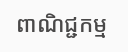ពាណិជ្ជកម្ម